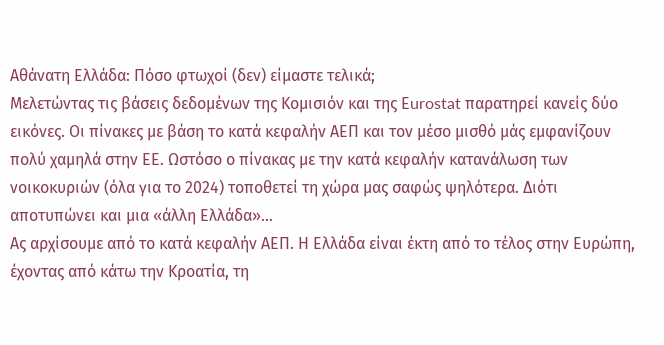Αθάνατη Ελλάδα: Πόσο φτωχοί (δεν) είμαστε τελικά;
Μελετώντας τις βάσεις δεδομένων της Κομισιόν και της Εurostat παρατηρεί κανείς δύο εικόνες. Oι πίνακες με βάση το κατά κεφαλήν ΑΕΠ και τον μέσο μισθό μάς εμφανίζουν πολύ χαμηλά στην ΕΕ. Ωστόσο ο πίνακας με την κατά κεφαλήν κατανάλωση των νοικοκυριών (όλα για το 2024) τοποθετεί τη χώρα μας σαφώς ψηλότερα. Διότι αποτυπώνει και μια «άλλη Ελλάδα»...
Ας αρχίσουμε από το κατά κεφαλήν ΑΕΠ. Η Ελλάδα είναι έκτη από το τέλος στην Ευρώπη, έχοντας από κάτω την Κροατία, τη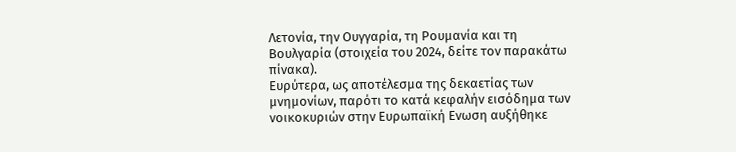Λετονία, την Ουγγαρία, τη Ρουμανία και τη Βουλγαρία (στοιχεία του 2024, δείτε τον παρακάτω πίνακα).
Ευρύτερα, ως αποτέλεσμα της δεκαετίας των μνημονίων, παρότι το κατά κεφαλήν εισόδημα των νοικοκυριών στην Ευρωπαϊκή Ενωση αυξήθηκε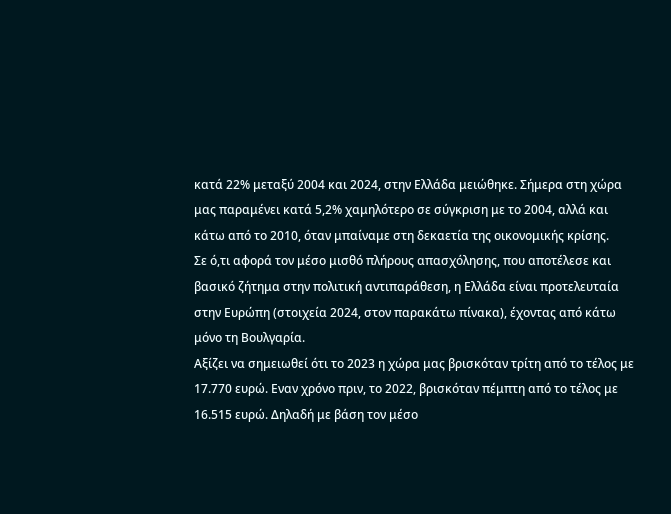κατά 22% μεταξύ 2004 και 2024, στην Ελλάδα μειώθηκε. Σήμερα στη χώρα μας παραμένει κατά 5,2% χαμηλότερο σε σύγκριση με το 2004, αλλά και κάτω από το 2010, όταν μπαίναμε στη δεκαετία της οικονομικής κρίσης.
Σε ό,τι αφορά τον μέσο μισθό πλήρους απασχόλησης, που αποτέλεσε και βασικό ζήτημα στην πολιτική αντιπαράθεση, η Ελλάδα είναι προτελευταία στην Ευρώπη (στοιχεία 2024, στον παρακάτω πίνακα), έχοντας από κάτω μόνο τη Βουλγαρία.
Αξίζει να σημειωθεί ότι το 2023 η χώρα μας βρισκόταν τρίτη από το τέλος με 17.770 ευρώ. Εναν χρόνο πριν, το 2022, βρισκόταν πέμπτη από το τέλος με 16.515 ευρώ. Δηλαδή με βάση τον μέσο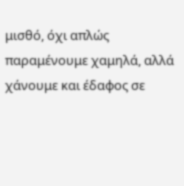μισθό, όχι απλώς παραμένουμε χαμηλά, αλλά χάνουμε και έδαφος σε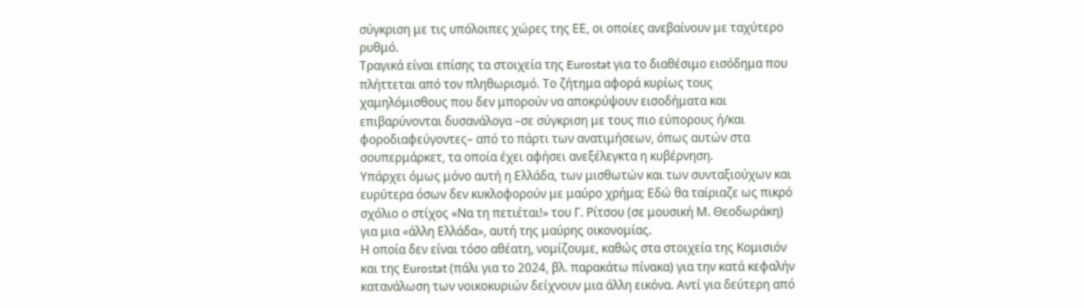σύγκριση με τις υπόλοιπες χώρες της ΕΕ, οι οποίες ανεβαίνουν με ταχύτερο ρυθμό.
Τραγικά είναι επίσης τα στοιχεία της Eurostat για το διαθέσιμο εισόδημα που πλήττεται από τον πληθωρισμό. Το ζήτημα αφορά κυρίως τους χαμηλόμισθους που δεν μπορούν να αποκρύψουν εισοδήματα και επιβαρύνονται δυσανάλογα –σε σύγκριση με τους πιο εύπορους ή/και φοροδιαφεύγοντες– από το πάρτι των ανατιμήσεων, όπως αυτών στα σουπερμάρκετ, τα οποία έχει αφήσει ανεξέλεγκτα η κυβέρνηση.
Υπάρχει όμως μόνο αυτή η Ελλάδα, των μισθωτών και των συνταξιούχων και ευρύτερα όσων δεν κυκλοφορούν με μαύρο χρήμα; Εδώ θα ταίριαζε ως πικρό σχόλιο ο στίχος «Να τη πετιέται!» του Γ. Ρίτσου (σε μουσική Μ. Θεοδωράκη) για μια «άλλη Ελλάδα», αυτή της μαύρης οικονομίας.
Η οποία δεν είναι τόσο αθέατη, νομίζουμε, καθώς στα στοιχεία της Κομισιόν και της Eurostat (πάλι για το 2024, βλ. παρακάτω πίνακα) για την κατά κεφαλήν κατανάλωση των νοικοκυριών δείχνουν μια άλλη εικόνα. Αντί για δεύτερη από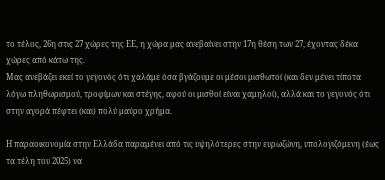το τέλος, 26η στις 27 χώρες της ΕΕ, η χώρα μας ανεβαίνει στην 17η θέση των 27, έχοντας δέκα χώρες από κάτω της.
Μας ανεβάζει εκεί το γεγονός ότι χαλάμε όσα βγάζουμε οι μέσοι μισθωτοί (και δεν μένει τίποτα λόγω πληθωρισμού, τροφίμων και στέγης, αφού οι μισθοί είναι χαμηλοί), αλλά και το γεγονός ότι στην αγορά πέφτει (και) πολύ μαύρο χρήμα.

Η παραοικονομία στην Ελλάδα παραμένει από τις υψηλότερες στην ευρωζώνη, υπολογιζόμενη (έως τα τέλη του 2025) να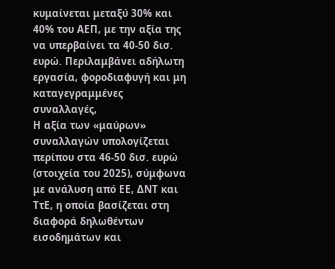κυμαίνεται μεταξύ 30% και 40% του ΑΕΠ, με την αξία της να υπερβαίνει τα 40-50 δισ. ευρώ. Περιλαμβάνει αδήλωτη εργασία, φοροδιαφυγή και μη καταγεγραμμένες συναλλαγές,
Η αξία των «μαύρων» συναλλαγών υπολογίζεται περίπου στα 46-50 δισ. ευρώ (στοιχεία του 2025), σύμφωνα με ανάλυση από ΕΕ, ΔΝΤ και ΤτΕ, η οποία βασίζεται στη διαφορά δηλωθέντων εισοδημάτων και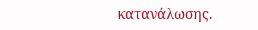κατανάλωσης.